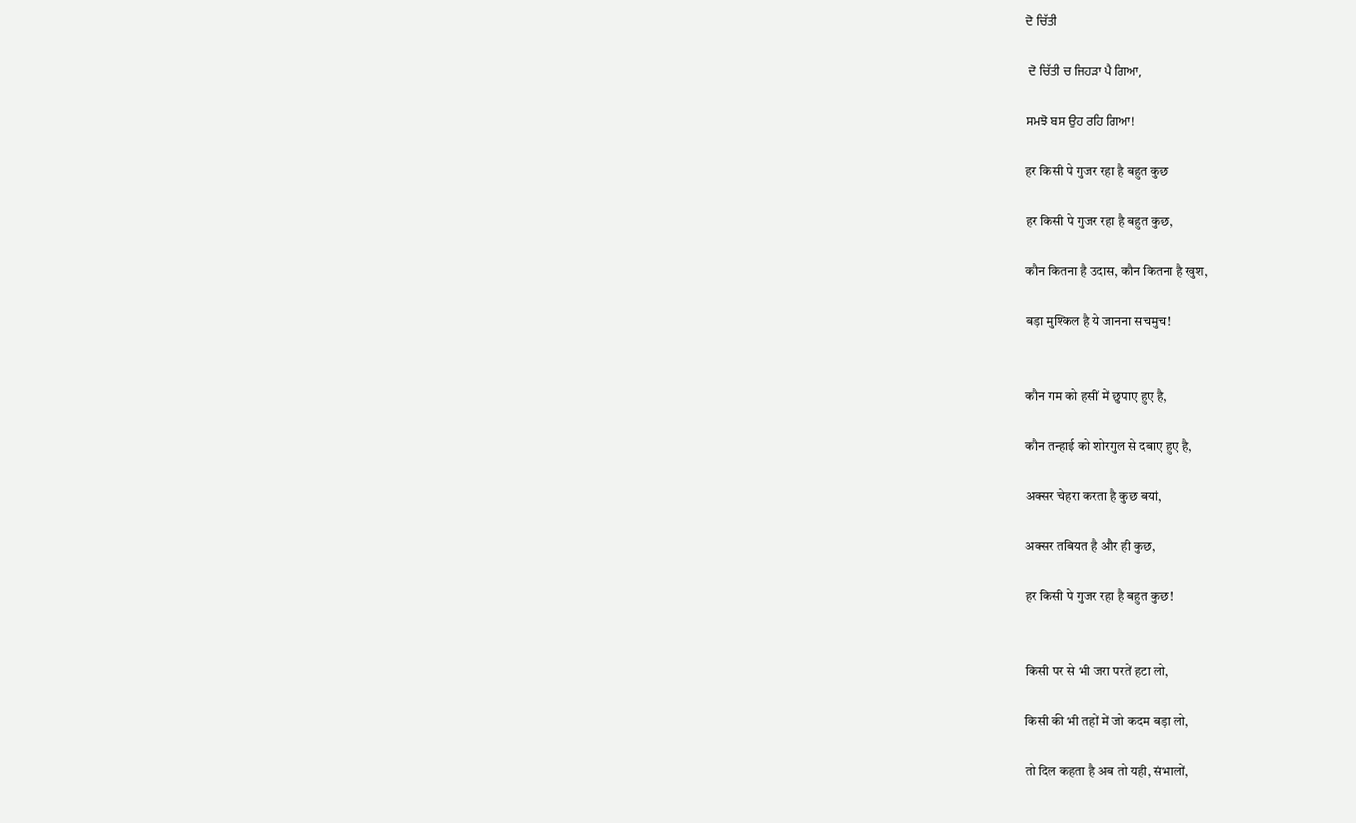ਦੋ ਚਿੱਤੀ

 ਦੋ ਚਿੱਤੀ ਚ ਜਿਹੜਾ ਪੈ ਗਿਆ,

ਸਮਝੋ ਬਸ ਉਹ ਰਹਿ ਗਿਆ!

हर किसी पे गुजर रहा है बहुत कुछ

हर किसी पे गुजर रहा है बहुत कुछ,

कौन कितना है उदास, कौन कितना है खुश,

बड़ा मुश्किल है ये जानना सचमुच!


कौन गम को हसीं में छुपाए हुए है,

कौन तन्हाई को शोरगुल से दबाए हुए है,

अक्सर चेहरा करता है कुछ बयां,

अक्सर तबियत है और ही कुछ,

हर किसी पे गुजर रहा है बहुत कुछ!


किसी पर से भी जरा परतें हटा लो,

किसी की भी तहों में जो कदम बड़ा लो,

तो दिल कहता है अब तो यही, संभालों,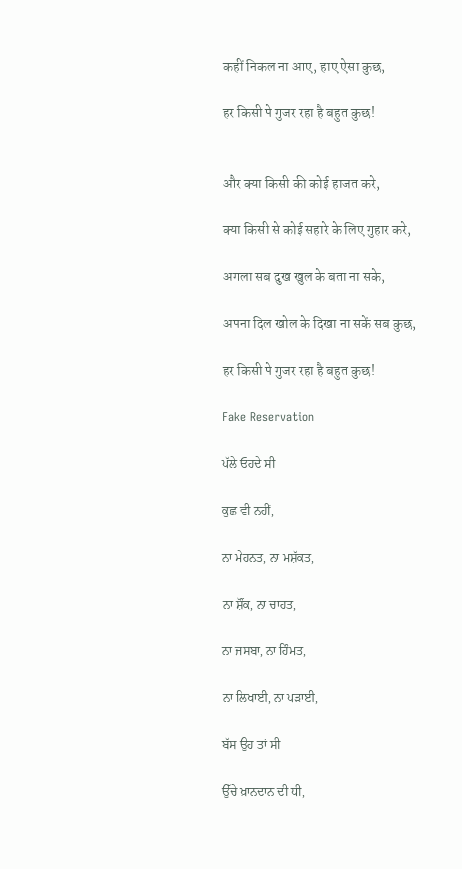कहीं निकल ना आए, हाए ऐसा कुछ,

हर किसी पे गुजर रहा है बहुत कुछ!


और क्या किसी की कोई हाजत करे,

क्या किसी से कोई सहारे के लिए गुहार करे,

अगला सब दुख खुल के बता ना सके,

अपना दिल खोल के दिखा ना सकें सब कुछ,

हर किसी पे गुजर रहा है बहुत कुछ!

Fake Reservation

ਪੱਲੇ ਓਹਦੇ ਸੀ

ਕੁਛ ਵੀ ਨਹੀਂ,

ਨਾ ਮੇਹਨਤ, ਨਾ ਮਸ਼ੱਕਤ,

ਨਾ ਸ਼ੌਂਕ, ਨਾ ਚਾਹਤ,

ਨਾ ਜਸਬਾ, ਨਾ ਹਿੰਮਤ,

ਨਾ ਲਿਖਾਈ, ਨਾ ਪੜਾਈ,

ਬੱਸ ਉਹ ਤਾਂ ਸੀ

ਉੱਚੇ ਖ਼ਾਨਦਾਨ ਦੀ ਧੀ,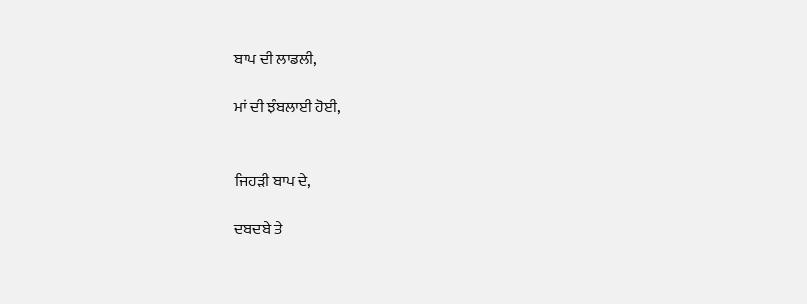ਬਾਪ ਦੀ ਲਾਡਲੀ,

ਮਾਂ ਦੀ ਝੰਬਲਾਈ ਹੋਈ,


ਜਿਹੜੀ ਬਾਪ ਦੇ,

ਦਬਦਬੇ ਤੇ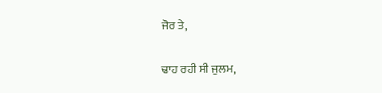ਜੋਰ ਤੇ,

ਢਾਹ ਰਹੀ ਸੀ ਜੁਲਮ,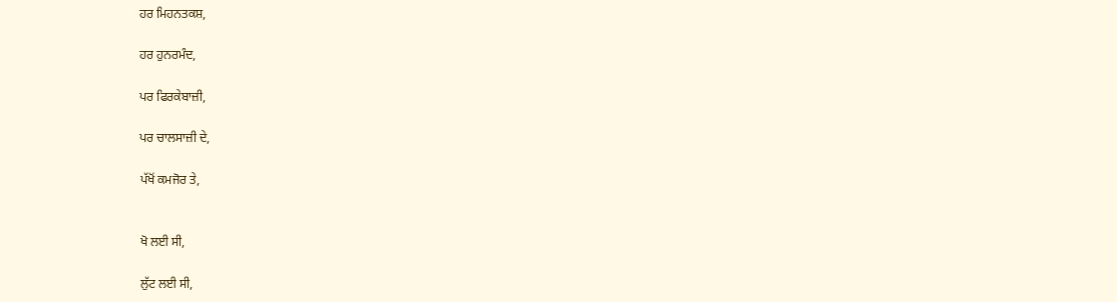ਹਰ ਮਿਹਨਤਕਸ਼,

ਹਰ ਹੁਨਰਮੰਦ,

ਪਰ ਫਿਰਕੇਬਾਜ਼ੀ,

ਪਰ ਚਾਲਸਾਜ਼ੀ ਦੇ,

ਪੱਖੋਂ ਕਮਜੋਰ ਤੇ,


ਖੋ ਲਈ ਸੀ,

ਲੁੱਟ ਲਈ ਸੀ,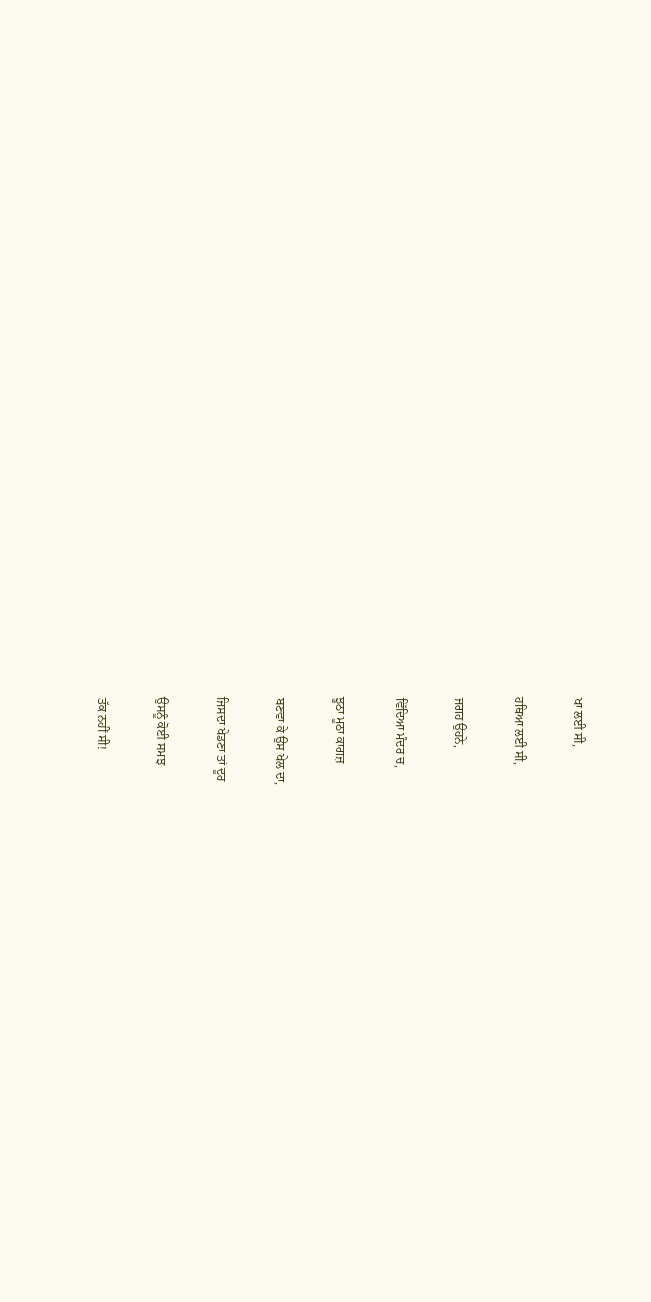ਖਾ ਲਈ ਸੀ,

ਹਥਿਆ ਲਈ ਸੀ,

ਜਗਹ ਉਹਨੇ,

ਵਿੱਦਿਆ ਮੰਦਰ ਚ,

ਝੂਠਾ ਮੂਠਾ ਕਾਗਜ਼

ਬਣਵਾ ਕੇ ਉਸ ਖੇਲ ਦਾ,

ਜਿਸਦਾ ਖੇਡਣਾ ਤਾਂ ਦੂਰ

ਉਸਨੂੰ ਕੋਈ ਸਮਝ

ਤੱਕ ਨਹੀਂ ਸੀ!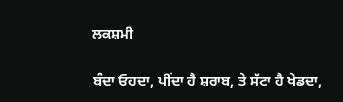ਲਕਸ਼ਮੀ

ਬੰਦਾ ਓਹਦਾ, ਪੀਂਦਾ ਹੈ ਸ਼ਰਾਬ, ਤੇ ਸੱਟਾ ਹੈ ਖੇਡਦਾ,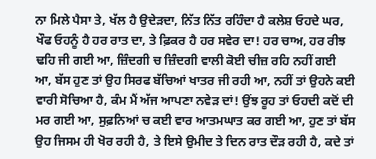ਨਾ ਮਿਲੇ ਪੈਸਾ ਤੇ, ਖੱਲ ਹੈ ਉਦੇੜਦਾ, ਨਿੱਤ ਨਿੱਤ ਰਹਿੰਦਾ ਹੈ ਕਲੇਸ਼ ਓਹਦੇ ਘਰ, ਖੌਫ ਓਹਨੂੰ ਹੈ ਹਰ ਰਾਤ ਦਾ, ਤੇ ਫ਼ਿਕਰ ਹੈ ਹਰ ਸਵੇਰ ਦਾ! ਹਰ ਚਾਅ, ਹਰ ਰੀਝ ਢਹਿ ਜੀ ਗਈ ਆ, ਜ਼ਿੰਦਗੀ ਚ ਜ਼ਿੰਦਗੀ ਵਾਲੀ ਕੋਈ ਚੀਜ਼ ਰਹਿ ਨਹੀਂ ਗਈ ਆ, ਬੱਸ ਹੁਣ ਤਾਂ ਉਹ ਸਿਰਫ ਬੱਚਿਆਂ ਖਾਤਰ ਜੀ ਰਹੀ ਆ, ਨਹੀਂ ਤਾਂ ਉਹਨੇ ਕਈ ਵਾਰੀ ਸੋਚਿਆ ਹੈ, ਕੰਮ ਮੈਂ ਅੱਜ ਆਪਣਾ ਨਵੇੜ ਦਾਂ! ਉਂਝ ਰੂਹ ਤਾਂ ਓਹਦੀ ਕਦੋਂ ਦੀ ਮਰ ਗਈ ਆ, ਸੁਫ਼ਨਿਆਂ ਚ ਕਈ ਵਾਰ ਆਤਮਘਾਤ ਕਰ ਗਈ ਆ, ਹੁਣ ਤਾਂ ਬੱਸ ਉਹ ਜਿਸਮ ਹੀ ਖੋਰ ਰਹੀ ਹੈ, ਤੇ ਇਸੇ ਉਮੀਦ ਤੇ ਦਿਨ ਰਾਤ ਦੌੜ ਰਹੀ ਹੈ, ਕਦੇ ਤਾਂ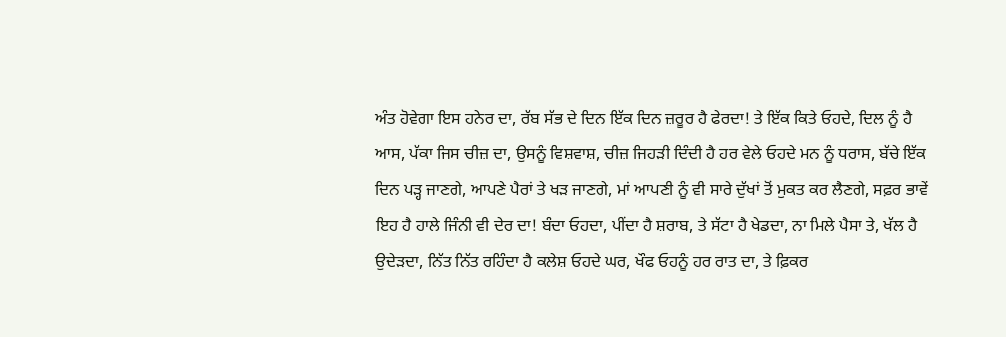ਅੰਤ ਹੋਵੇਗਾ ਇਸ ਹਨੇਰ ਦਾ, ਰੱਬ ਸੱਭ ਦੇ ਦਿਨ ਇੱਕ ਦਿਨ ਜ਼ਰੂਰ ਹੈ ਫੇਰਦਾ! ਤੇ ਇੱਕ ਕਿਤੇ ਓਹਦੇ, ਦਿਲ ਨੂੰ ਹੈ ਆਸ, ਪੱਕਾ ਜਿਸ ਚੀਜ਼ ਦਾ, ਉਸਨੂੰ ਵਿਸ਼ਵਾਸ਼, ਚੀਜ਼ ਜਿਹੜੀ ਦਿੰਦੀ ਹੈ ਹਰ ਵੇਲੇ ਓਹਦੇ ਮਨ ਨੂੰ ਧਰਾਸ, ਬੱਚੇ ਇੱਕ ਦਿਨ ਪੜ੍ਹ ਜਾਣਗੇ, ਆਪਣੇ ਪੈਰਾਂ ਤੇ ਖੜ ਜਾਣਗੇ, ਮਾਂ ਆਪਣੀ ਨੂੰ ਵੀ ਸਾਰੇ ਦੁੱਖਾਂ ਤੋਂ ਮੁਕਤ ਕਰ ਲੈਣਗੇ, ਸਫ਼ਰ ਭਾਵੇਂ ਇਹ ਹੈ ਹਾਲੇ ਜਿੰਨੀ ਵੀ ਦੇਰ ਦਾ! ਬੰਦਾ ਓਹਦਾ, ਪੀਂਦਾ ਹੈ ਸ਼ਰਾਬ, ਤੇ ਸੱਟਾ ਹੈ ਖੇਡਦਾ, ਨਾ ਮਿਲੇ ਪੈਸਾ ਤੇ, ਖੱਲ ਹੈ ਉਦੇੜਦਾ, ਨਿੱਤ ਨਿੱਤ ਰਹਿੰਦਾ ਹੈ ਕਲੇਸ਼ ਓਹਦੇ ਘਰ, ਖੌਫ ਓਹਨੂੰ ਹਰ ਰਾਤ ਦਾ, ਤੇ ਫ਼ਿਕਰ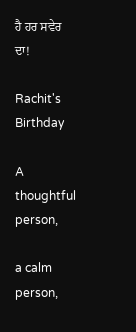ਹੈ ਹਰ ਸਵੇਰ ਦਾ!

Rachit's Birthday

A thoughtful person,

a calm person,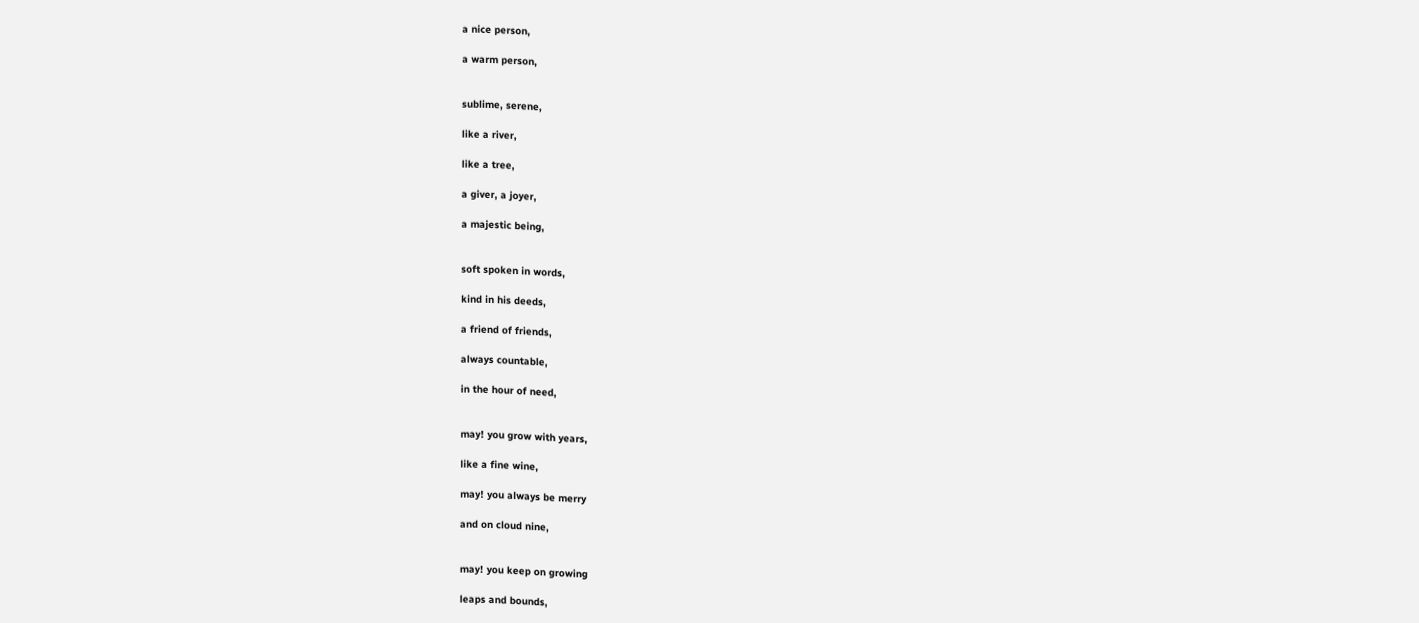a nice person,

a warm person,


sublime, serene,

like a river,

like a tree,

a giver, a joyer,

a majestic being,


soft spoken in words,

kind in his deeds,

a friend of friends,

always countable,

in the hour of need,


may! you grow with years,

like a fine wine,

may! you always be merry

and on cloud nine,


may! you keep on growing

leaps and bounds,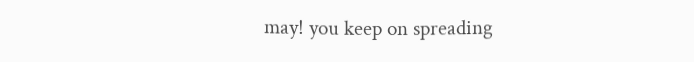may! you keep on spreading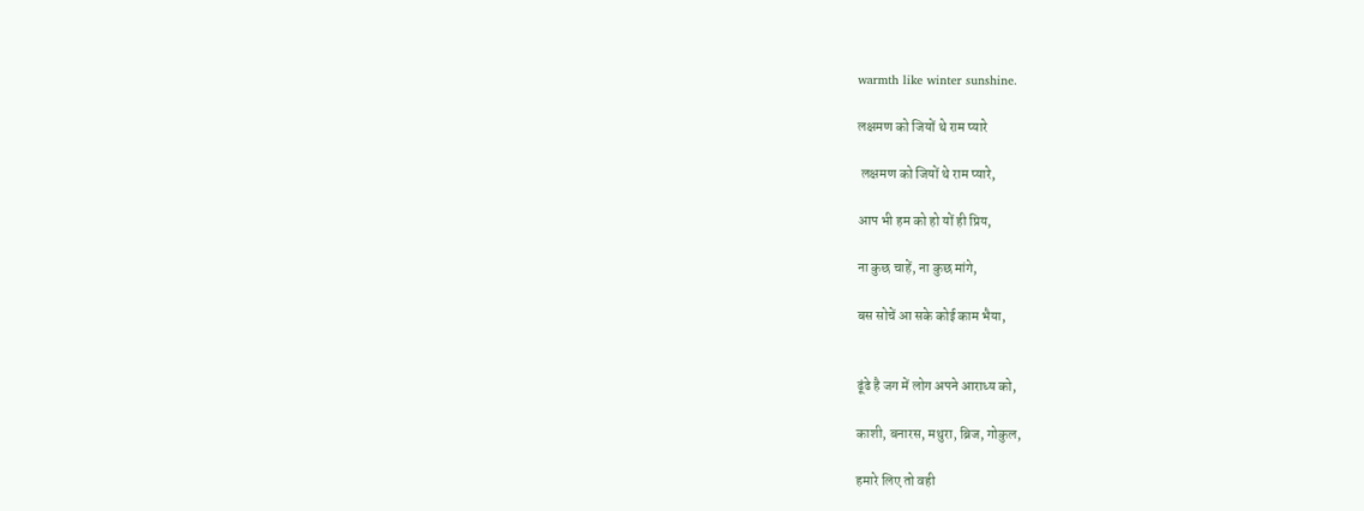warmth like winter sunshine.

लक्षमण को जियों थे राम प्यारे

 लक्षमण को जियों थे राम प्यारे,

आप भी हम को हो यों ही प्रिय,

ना कुछ चाहें, ना कुछ मांगे,

बस सोचें आ सके कोई काम भैया,


ढूंढे है जग में लोग अपने आराध्य को,

काशी, बनारस, मथुरा, ब्रिज, गोकुल,

हमारे लिए तो वही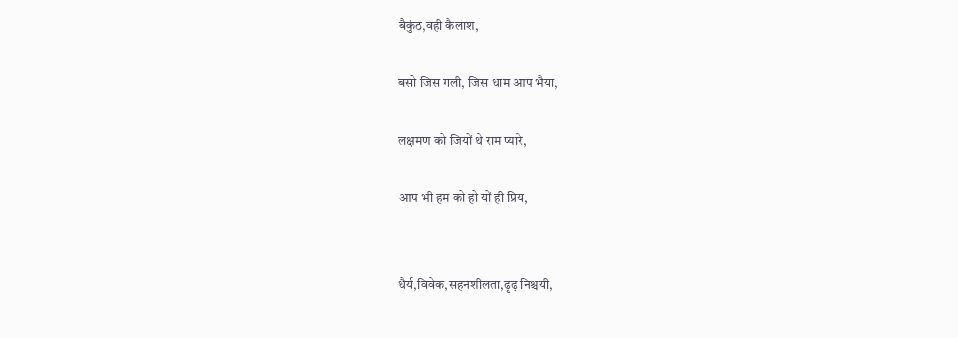बैकुंठ,वही कैलाश,

बसो जिस गली, जिस धाम आप भैया,

लक्षमण को जियों थे राम प्यारे,

आप भी हम को हो यों ही प्रिय,


धैर्य,विवेक,सहनशीलता,ढृढ़ निश्चयी,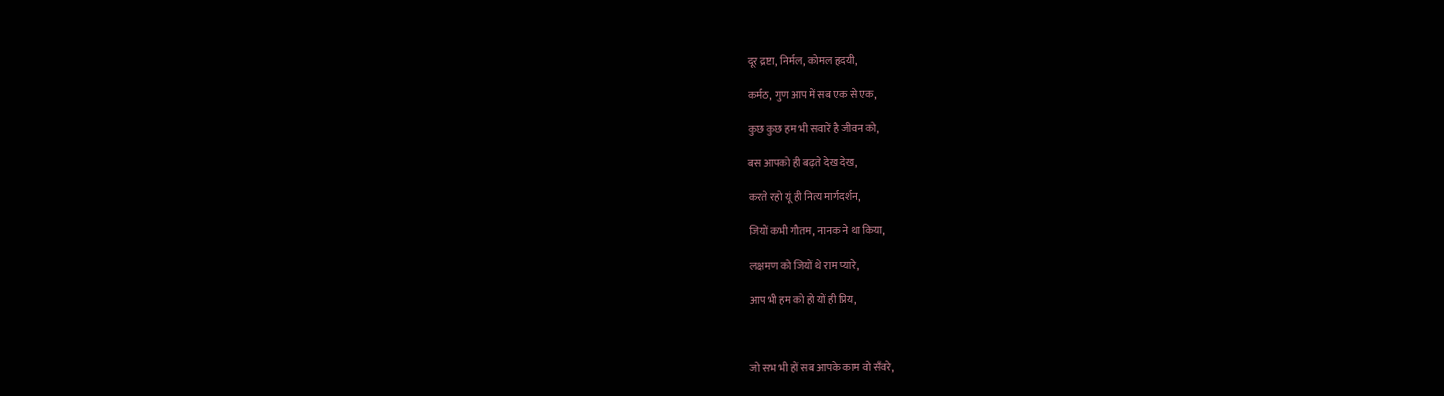दूर द्रष्टा, निर्मल, कोमल हृदयी,

कर्मठ, गुण आप में सब एक से एक,

कुछ कुछ हम भी सवारें है जीवन को,

बस आपको ही बढ़ते देख देख,

करते रहो यूं ही नित्य मार्गदर्शन,

जियों कभी गौतम, नानक ने था किया,

लक्षमण को जियों थे राम प्यारे,

आप भी हम को हो यों ही प्रिय,



जो सभ भी हों सब आपके काम वो सँवरे,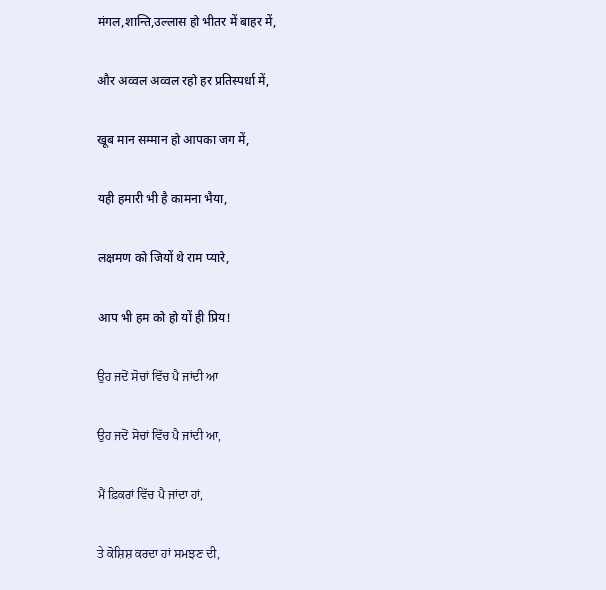मंगल,शान्ति,उल्लास हो भीतर में बाहर में,

और अव्वल अव्वल रहो हर प्रतिस्पर्धा में,

खूब मान सम्मान हो आपका जग में,

यही हमारी भी है कामना भैया,

लक्षमण को जियों थे राम प्यारे,

आप भी हम को हो यों ही प्रिय!

ਉਹ ਜਦੋਂ ਸੋਚਾਂ ਵਿੱਚ ਪੈ ਜਾਂਦੀ ਆ

ਉਹ ਜਦੋਂ ਸੋਚਾਂ ਵਿੱਚ ਪੈ ਜਾਂਦੀ ਆ,

ਮੈਂ ਫ਼ਿਕਰਾਂ ਵਿੱਚ ਪੈ ਜਾਂਦਾ ਹਾਂ,

ਤੇ ਕੋਸ਼ਿਸ਼ ਕਰਦਾ ਹਾਂ ਸਮਝਣ ਦੀ,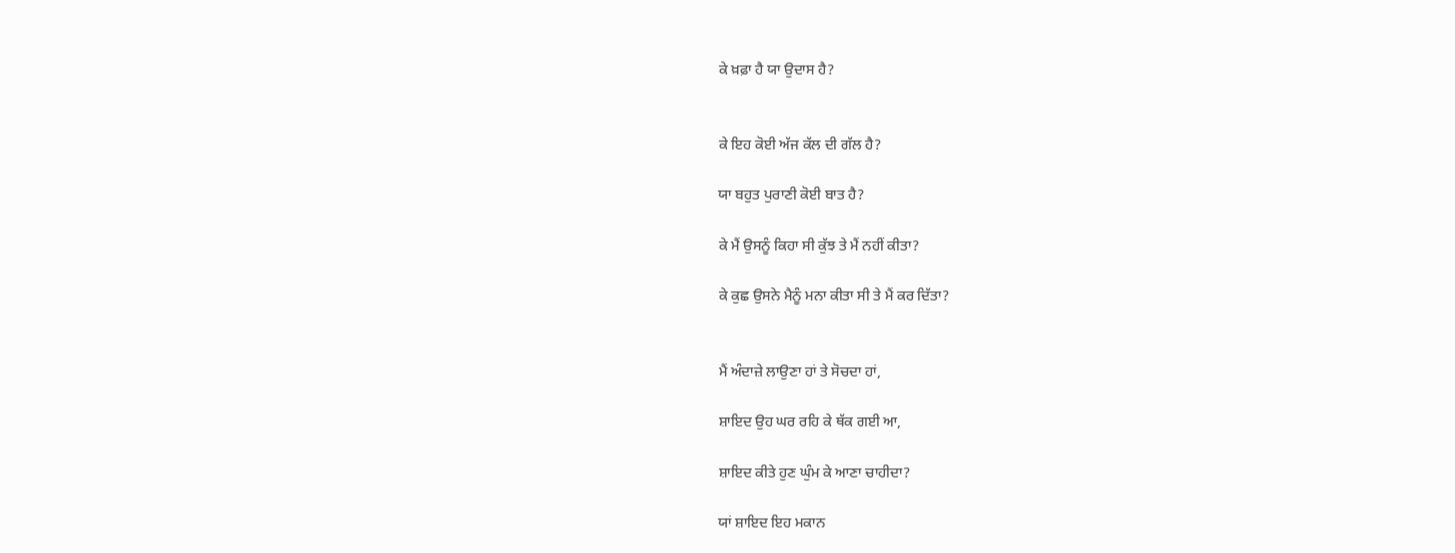ਕੇ ਖ਼ਫ਼ਾ ਹੈ ਯਾ ਉਦਾਸ ਹੈ?


ਕੇ ਇਹ ਕੋਈ ਅੱਜ ਕੱਲ ਦੀ ਗੱਲ ਹੈ?

ਯਾ ਬਹੁਤ ਪੁਰਾਣੀ ਕੋਈ ਬਾਤ ਹੈ?

ਕੇ ਮੈਂ ਉਸਨੂੰ ਕਿਹਾ ਸੀ ਕੁੱਝ ਤੇ ਮੈਂ ਨਹੀਂ ਕੀਤਾ?

ਕੇ ਕੁਛ ਉਸਨੇ ਮੈਨੂੰ ਮਨਾ ਕੀਤਾ ਸੀ ਤੇ ਮੈਂ ਕਰ ਦਿੱਤਾ?


ਮੈਂ ਅੰਦਾਜ਼ੇ ਲਾਉਣਾ ਹਾਂ ਤੇ ਸੋਚਦਾ ਹਾਂ,

ਸ਼ਾਇਦ ਉਹ ਘਰ ਰਹਿ ਕੇ ਥੱਕ ਗਈ ਆ,

ਸ਼ਾਇਦ ਕੀਤੇ ਹੁਣ ਘੁੰਮ ਕੇ ਆਣਾ ਚਾਹੀਦਾ?

ਯਾਂ ਸ਼ਾਇਦ ਇਹ ਮਕਾਨ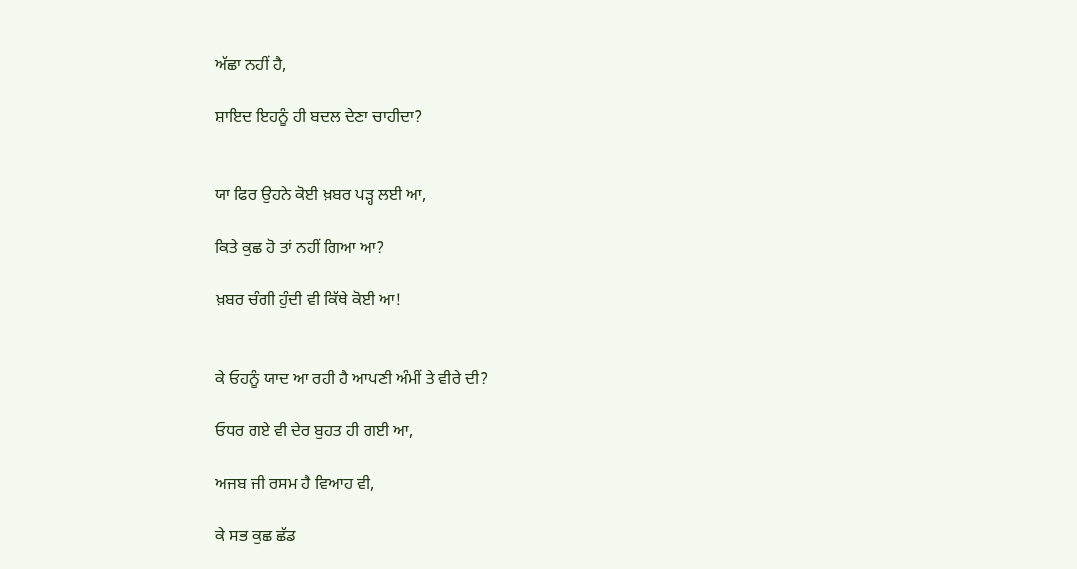ਅੱਛਾ ਨਹੀਂ ਹੈ,

ਸ਼ਾਇਦ ਇਹਨੂੰ ਹੀ ਬਦਲ ਦੇਣਾ ਚਾਹੀਦਾ?


ਯਾ ਫਿਰ ਉਹਨੇ ਕੋਈ ਖ਼ਬਰ ਪੜ੍ਹ ਲਈ ਆ,

ਕਿਤੇ ਕੁਛ ਹੋ ਤਾਂ ਨਹੀਂ ਗਿਆ ਆ?

ਖ਼ਬਰ ਚੰਗੀ ਹੁੰਦੀ ਵੀ ਕਿੱਥੇ ਕੋਈ ਆ!


ਕੇ ਓਹਨੂੰ ਯਾਦ ਆ ਰਹੀ ਹੈ ਆਪਣੀ ਅੰਮੀਂ ਤੇ ਵੀਰੇ ਦੀ?

ਓਧਰ ਗਏ ਵੀ ਦੇਰ ਬੁਹਤ ਹੀ ਗਈ ਆ,

ਅਜਬ ਜੀ ਰਸਮ ਹੈ ਵਿਆਹ ਵੀ,

ਕੇ ਸਭ ਕੁਛ ਛੱਡ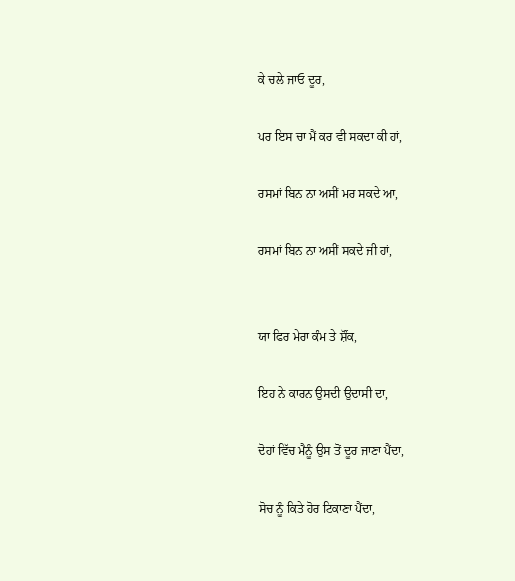ਕੇ ਚਲੇ ਜਾਓ ਦੂਰ,

ਪਰ ਇਸ ਚਾ ਮੈਂ ਕਰ ਵੀ ਸਕਦਾ ਕੀ ਹਾਂ,

ਰਸਮਾਂ ਬਿਨ ਨਾ ਅਸੀਂ ਮਰ ਸਕਦੇ ਆ,

ਰਸਮਾਂ ਬਿਨ ਨਾ ਅਸੀਂ ਸਕਦੇ ਜੀ ਹਾਂ,


ਯਾ ਫਿਰ ਮੇਰਾ ਕੰਮ ਤੇ ਸ਼ੌਂਕ,

ਇਹ ਨੇ ਕਾਰਨ ਉਸਦੀ ਉਦਾਸੀ ਦਾ,

ਦੋਹਾਂ ਵਿੱਚ ਮੈਨੂੰ ਉਸ ਤੋਂ ਦੂਰ ਜਾਣਾ ਪੈਂਦਾ,

ਸੋਚ ਨੂੰ ਕਿਤੇ ਹੋਰ ਟਿਕਾਣਾ ਪੈਂਦਾ,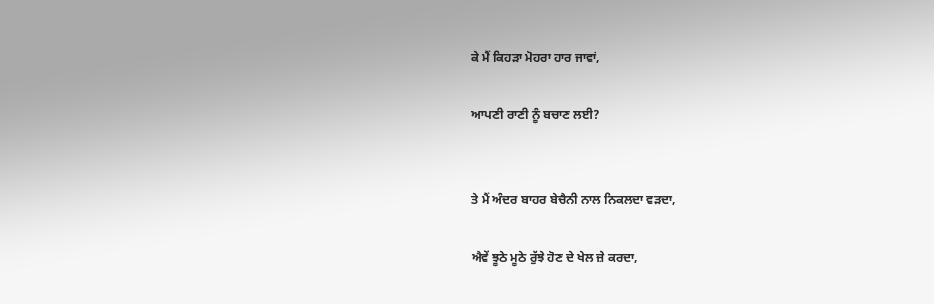ਕੇ ਮੈਂ ਕਿਹੜਾ ਮੋਹਰਾ ਹਾਰ ਜਾਵਾਂ,

ਆਪਣੀ ਰਾਣੀ ਨੂੰ ਬਚਾਣ ਲਈ?


ਤੇ ਮੈਂ ਅੰਦਰ ਬਾਹਰ ਬੇਚੈਨੀ ਨਾਲ ਨਿਕਲਦਾ ਵੜਦਾ,

ਐਵੇਂ ਝੂਠੇ ਮੂਠੇ ਰੁੱਝੇ ਹੋਣ ਦੇ ਖੇਲ ਜ਼ੇ ਕਰਦਾ,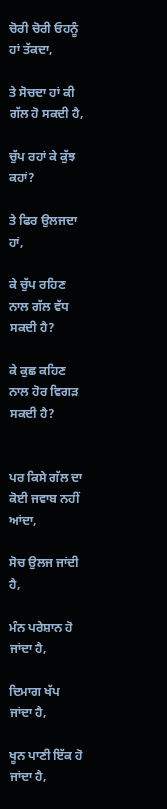ਚੋਰੀ ਚੋਰੀ ਓਹਨੂੰ ਹਾਂ ਤੱਕਦਾ,

ਤੇ ਸੋਚਦਾ ਹਾਂ ਕੀ ਗੱਲ ਹੋ ਸਕਦੀ ਹੈ,

ਚੁੱਪ ਰਹਾਂ ਕੇ ਕੁੱਝ ਕਹਾਂ?

ਤੇ ਫਿਰ ਉਲਜਦਾ ਹਾਂ,

ਕੇ ਚੁੱਪ ਰਹਿਣ ਨਾਲ ਗੱਲ ਵੱਧ ਸਕਦੀ ਹੈ?

ਕੇ ਕੁਛ ਕਹਿਣ ਨਾਲ ਹੋਰ ਵਿਗੜ ਸਕਦੀ ਹੈ?


ਪਰ ਕਿਸੇ ਗੱਲ ਦਾ ਕੋਈ ਜਵਾਬ ਨਹੀਂ ਆਂਦਾ,

ਸੋਚ ਉਲਜ ਜਾਂਦੀ ਹੈ,

ਮੰਨ ਪਰੇਸ਼ਾਨ ਹੋ ਜਾਂਦਾ ਹੈ,

ਦਿਮਾਗ ਖੱਪ ਜਾਂਦਾ ਹੈ,

ਖੂਨ ਪਾਣੀ ਇੱਕ ਹੋ ਜਾਂਦਾ ਹੈ,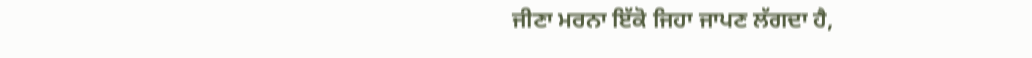ਜੀਣਾ ਮਰਨਾ ਇੱਕੋ ਜਿਹਾ ਜਾਪਣ ਲੱਗਦਾ ਹੈ,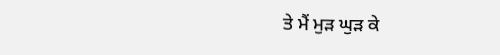ਤੇ ਮੈਂ ਮੁੜ ਘੁੜ ਕੇ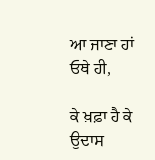ਆ ਜਾਣਾ ਹਾਂ ਓਥੇ ਹੀ,

ਕੇ ਖ਼ਫ਼ਾ ਹੈ ਕੇ ਉਦਾਸ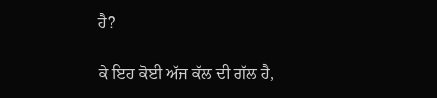ਹੈ?

ਕੇ ਇਹ ਕੋਈ ਅੱਜ ਕੱਲ ਦੀ ਗੱਲ ਹੈ,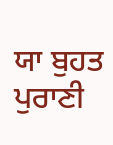ਯਾ ਬੁਹਤ ਪੁਰਾਣੀ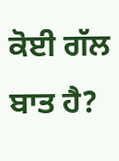ਕੋਈ ਗੱਲ ਬਾਤ ਹੈ?